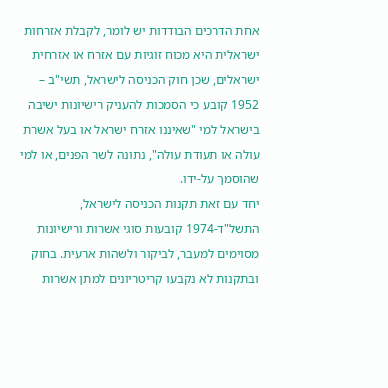אחת הדרכים הבודדות יש לומר, לקבלת אזרחות ישראלית היא מכוח זוגיות עם אזרח או אזרחית ישראלים, שכן חוק הכניסה לישראל, תשי"ב – 1952 קובע כי הסמכות להעניק רישיונות ישיבה בישראל למי "שאיננו אזרח ישראל או בעל אשרת עולה או תעודת עולה", נתונה לשר הפנים, או למי שהוסמך על-ידו.
יחד עם זאת תקנות הכניסה לישראל, התשל"ד-1974 קובעות סוגי אשרות ורישיונות מסוימים למעבר, לביקור ולשהות ארעית. בחוק ובתקנות לא נקבעו קריטריונים למתן אשרות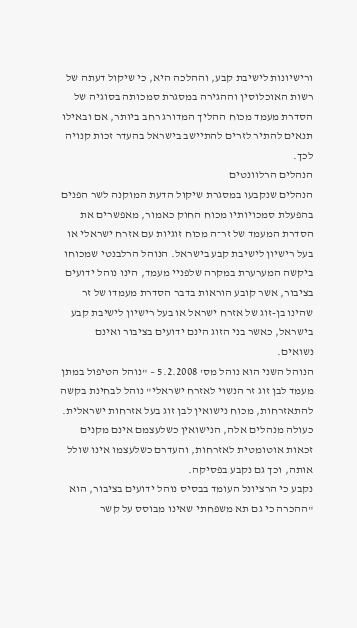ורישיונות לישיבת קבע, וההלכה היא, כי שיקול דעתה של רשות האוכלוסין וההגירה במסגרת סמכותה בסוגיה של הסדרת מעמד מכוח ההליך המדורג רחב ביותר, אם ובאילו תנאים להתיר לזרים להתיישב בישראל בהעדר זכות קנויה לכך.
הנהלים הרלוונטים
הנהלים שנקבעו במסגרת שיקול הדעת המוקנה לשר הפנים בהפעלת סמכויותיו מכוח החוק כאמור, מאפשרים את הסדרת המעמד של זר־ה מכוח זוגיות עם אזרח ישראלי או בעל רישיון לישיבת קבע בישראל. הנוהל הרלבנטי שמכוחו ביקשה המערערת במקרה שלפניי מעמד, הינו נוהל ידועים בציבור, אשר קובע הוראות בדבר הסדרת מעמדו של זר שהינו בן-זוג של אזרח ישראל או בעל רישיון לישיבת קבע בישראל, כאשר בני הזוג הינם ידועים בציבור ואינם נשואים.
הנוהל השני הוא נוהל מס' 5.2.2008 – "נוהל הטיפול במתן מעמד לבן זוג זר הנשוי לאזרח ישראלי" נוהל לבחינת בקשה להתאזרחות, מכוח נישואין לבן זוג בעל אזרחות ישראלית. כעולה מנהלים אלה, הנישואין כשלעצמם אינם מקנים זכאות אוטומטית לאזרחות, והעדרם כשלעצמו אינו שולל אותה, וכך גם נקבע בפסיקה.
נקבע כי הרציונל העומד בבסיס נוהל ידועים בציבור, הוא "ההכרה כי גם תא משפחתי שאינו מבוסס על קשר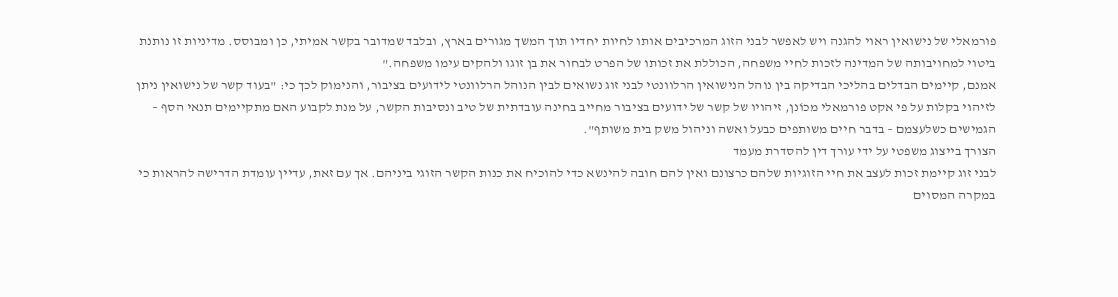פורמאלי של נישואין ראוי להגנה ויש לאפשר לבני הזוג המרכיבים אותו לחיות יחדיו תוך המשך מגורים בארץ, ובלבד שמדובר בקשר אמיתי, כן ומבוסס. מדיניות זו נותנת ביטוי למחויבותה של המדינה לזכות לחיי משפחה, הכוללת את זכותו של הפרט לבחור את בן זוגו ולהקים עימו משפחה."
אמנם, קיימים הבדלים בהליכי הבדיקה בין נוהל הנישואין הרלוונטי לבני זוג נשואים לבין הנוהל הרלוונטי לידועים בציבור, והנימוק לכך כי: "בעוד קשר של נישואין ניתן לזיהוי בקלות על פי אקט פורמאלי מכוֹנן, זיהויו של קשר של ידועים בציבור מחייב בחינה עובדתית של טיב ונסיבות הקשר, על מנת לקבוע האם מתקיימים תנאי הסף – הגמישים כשלעצמם – בדבר חיים משותפים כבעל ואשה וניהול משק בית משותף".
הצורך בייצוג משפטי על ידי עורך דין להסדרת מעמד
לבני זוג קיימת זכות לעצב את חיי הזוגיות שלהם כרצונם ואין להם חובה להינשא כדי להוכיח את כנות הקשר הזוגי ביניהם. אך עם זאת, עדיין עומדת הדרישה להראות כי במקרה המסוים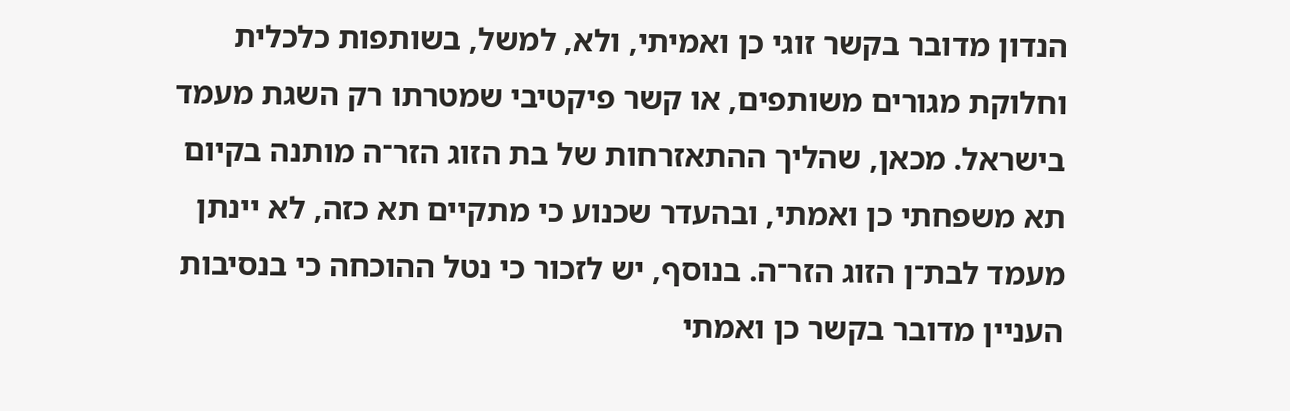הנדון מדובר בקשר זוגי כן ואמיתי, ולא, למשל, בשותפות כלכלית וחלוקת מגורים משותפים, או קשר פיקטיבי שמטרתו רק השגת מעמד בישראל. מכאן, שהליך ההתאזרחות של בת הזוג הזר־ה מותנה בקיום תא משפחתי כן ואמתי, ובהעדר שכנוע כי מתקיים תא כזה, לא יינתן מעמד לבת־ן הזוג הזר־ה. בנוסף, יש לזכור כי נטל ההוכחה כי בנסיבות העניין מדובר בקשר כן ואמתי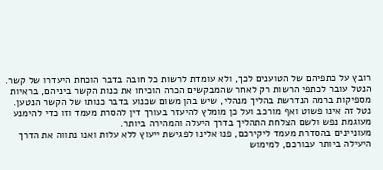רובץ על כתפיהם של הטוענים לכך, ולא עומדת לרשות כל חובה בדבר הוכחת היעדרו של קשר. הנטל עובר לכתפי הרשות רק לאחר שהמבקשים הכרה הוכיחו את כנות הקשר ביניהם, בראיות מספיקות ברמה הנדרשת בהליך מנהלי, שיש בהן משום שכנוע בדבר כנותו של הקשר הנטען. נטל זה אינו פשוט ואף מורכב ועל כן מומלץ להיעזר בעורך דין להסרת מעמד וזו כדי להימנע מעוגמת נפש ולשם הצלחת התהליך בדרך היעלה והמהירה ביותר.
מעוניינים בהסדרת מעמד ליקירכם, פנו אלינו לפגישת ייעוץ ללא עלות ואנו נתווה את הדרך היעילה ביותר עבורכם, למימוש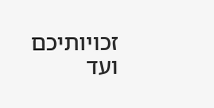זכויותיכם ועד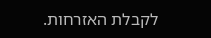לקבלת האזרחות.